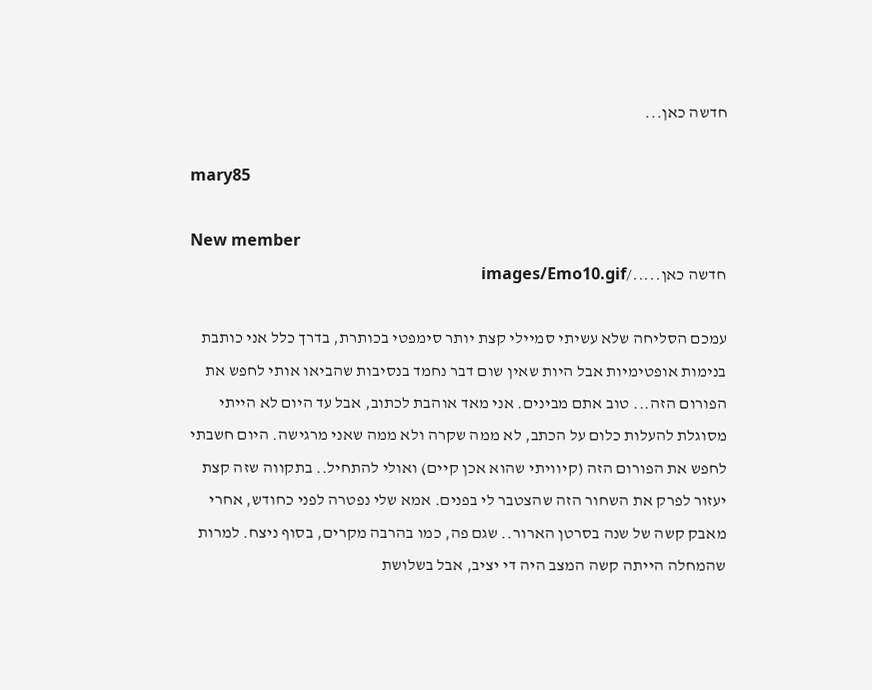חדשה כאן...

mary85

New member
חדשה כאן...../images/Emo10.gif

עמכם הסליחה שלא עשיתי סמיילי קצת יותר סימפטי בכותרת, בדרך כלל אני כותבת בנימות אופטימיות אבל היות שאין שום דבר נחמד בנסיבות שהביאו אותי לחפש את הפורום הזה... טוב אתם מבינים. אני מאד אוהבת לכתוב, אבל עד היום לא הייתי מסוגלת להעלות כלום על הכתב, לא ממה שקרה ולא ממה שאני מרגישה. היום חשבתי לחפש את הפורום הזה (קיוויתי שהוא אכן קיים) ואולי להתחיל.. בתקווה שזה קצת יעזור לפרק את השחור הזה שהצטבר לי בפנים. אמא שלי נפטרה לפני כחודש, אחרי מאבק קשה של שנה בסרטן הארור.. שגם פה, כמו בהרבה מקרים, בסוף ניצח. למרות שהמחלה הייתה קשה המצב היה די יציב, אבל בשלושת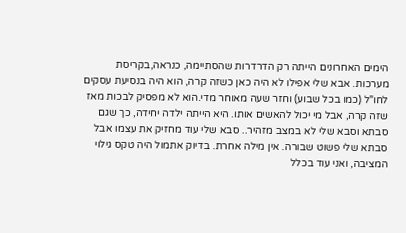הימים האחרונים הייתה רק הדרדרות שהסתיימה, כנראה,בקריסת מערכות. אבא שלי אפילו לא היה כאן כשזה קרה, הוא היה בנסיעת עסקים לחו"ל (כמו בכל שבוע) וחזר שעה מאוחר מדי.הוא לא מפסיק לבכות מאז שזה קרה, אבל מי יכול להאשים אותו. היא הייתה ילדה יחידה, כך שגם סבתא וסבא שלי לא במצב מזהיר.. סבא שלי עוד מחזיק את עצמו אבל סבתא שלי פשוט שבורה. אין מילה אחרת. בדיוק אתמול היה טקס גילוי המציבה, ואני עוד בכלל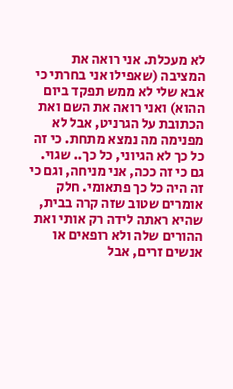לא מעכלת. אני רואה את המציבה (שאפילו אני בחרתי כי אבא שלי לא ממש תפקד ביום ההוא) ואני רואה את השם ואת הכתובת על הגרניט, אבל לא מפנימה מה נמצא מתחת. כי זה כל כך לא הגיוני, כל כך.. שגוי. גם כי זה ככה, אני מניחה, וגם כי זה היה כל כך פתאומי. חלק אומרים שטוב שזה קרה בבית, שהיא ראתה לידה רק אותי ואת ההורים שלה ולא רופאים או אנשים זרים, אבל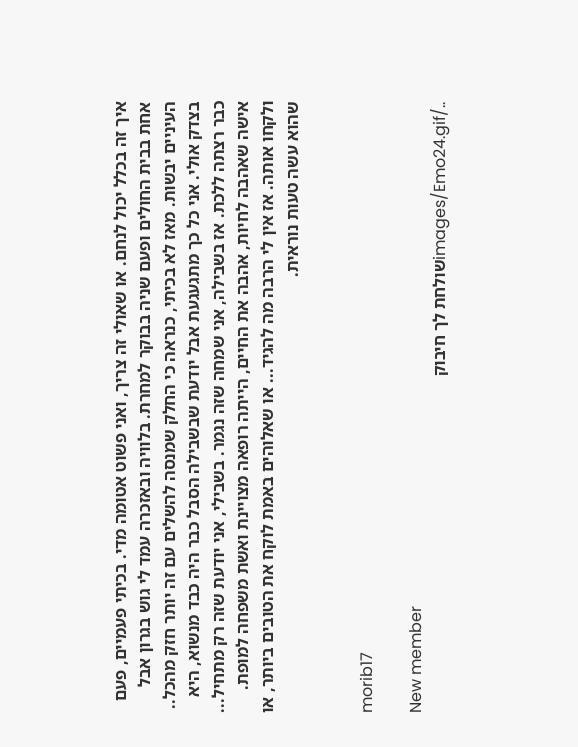איך זה בכלל יכול לנחם. או שאולי זה צריך, ואני פשוט אטומה מדי. בכיתי פעמיים, פעם אחת בבית החולים ופעם שניה בבוקר למחרת. בלוויה ובאזכרה עמד לי גוש בגרון אבל העיניים יבשות. מאז לא בכיתי, כנראה כי החלק שמנסה להשלים עם זה יותר חזק מהכל.. בצדק אולי. אני כל כך מתגעגעת אבל יודעת שבשבילה הסבל כבר היה כבד מנשוא, היא כבר רצתה ללכת. אז בשבילה, אני שמחה שזה נגמר. בשבילי, אני יודעת שזה רק מתחיל... אישה שאהבה לחיות, אהבה את החיים, הייתה רופאה מצויינת ואשת משפחה למופת. ולקחו אותה. אז אין לי הרבה מה להגיד... או שאלוהים באמת לוקח את הטובים ביותר, או שהוא עשה טעות נוראית.


morib17

New member
../images/Emo24.gifשולחת לך חיבוק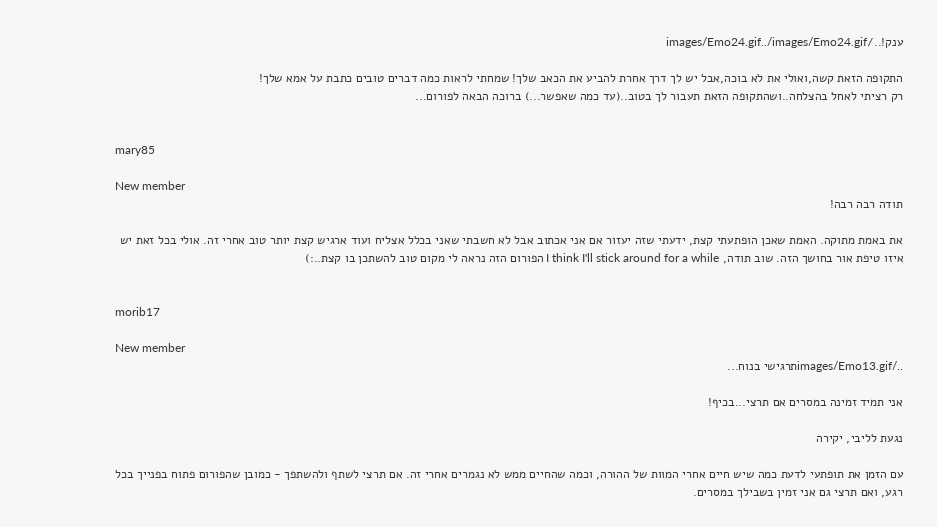ענק!../images/Emo24.gif../images/Emo24.gif

התקופה הזאת קשה,ואולי את לא בוכה,אבל יש לך דרך אחרת להביע את הכאב שלך! שמחתי לראות כמה דברים טובים כתבת על אמא שלך!
רק רציתי לאחל בהצלחה..ושהתקופה הזאת תעבור לך בטוב..(עד כמה שאפשר...) ברוכה הבאה לפורום...


mary85

New member
תודה רבה רבה!

את באמת מתוקה. האמת שאכן הופתעתי קצת, ידעתי שזה יעזור אם אני אכתוב אבל לא חשבתי שאני בכלל אצליח ועוד ארגיש קצת יותר טוב אחרי זה. אולי בכל זאת יש איזו טיפת אור בחושך הזה. שוב תודה, I think I'll stick around for a while הפורום הזה נראה לי מקום טוב להשתכן בו קצת..:)


morib17

New member
../images/Emo13.gifתרגישי בנוח...

אני תמיד זמינה במסרים אם תרצי...בכיף!

נגעת לליבי, יקירה

עם הזמן את תופתעי לדעת כמה שיש חיים אחרי המוות של ההורה, וכמה שהחיים ממש לא נגמרים אחרי זה. אם תרצי לשתף ולהשתפך - כמובן שהפורום פתוח בפנייך בכל רגע, ואם תרצי גם אני זמין בשבילך במסרים.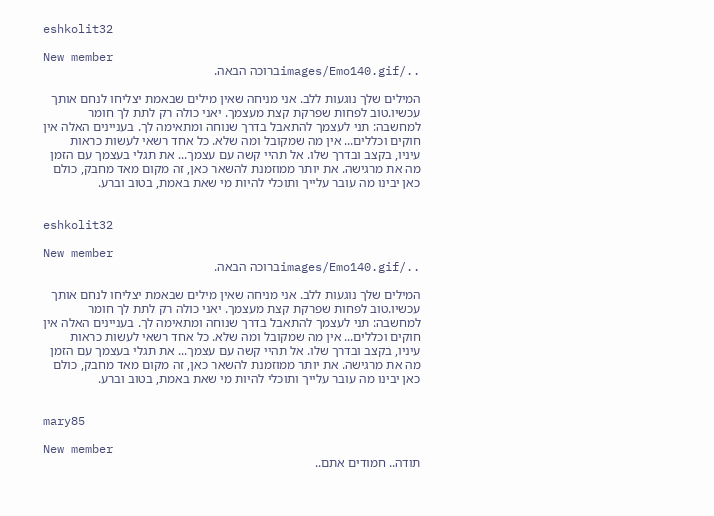eshkolit32

New member
../images/Emo140.gifברוכה הבאה.

המילים שלך נוגעות ללב. אני מניחה שאין מילים שבאמת יצליחו לנחם אותך עכשיו.טוב לפחות שפרקת קצת מעצמך. יאני כולה רק לתת לך חומר למחשבה: תני לעצמך להתאבל בדרך שנוחה ומתאימה לך. בעניינים האלה אין חוקים וכללים... אין מה שמקובל ומה שלא. כל אחד רשאי לעשות כראות עיניו, בקצב ובדרך שלו. אל תהיי קשה עם עצמך... את תגלי בעצמך עם הזמן מה את מרגישה. את יותר ממוזמנת להשאר כאן, זה מקום מאד מחבק, כולם כאן יבינו מה עובר עלייך ותוכלי להיות מי שאת באמת, בטוב וברע.


eshkolit32

New member
../images/Emo140.gifברוכה הבאה.

המילים שלך נוגעות ללב. אני מניחה שאין מילים שבאמת יצליחו לנחם אותך עכשיו.טוב לפחות שפרקת קצת מעצמך. יאני כולה רק לתת לך חומר למחשבה: תני לעצמך להתאבל בדרך שנוחה ומתאימה לך. בעניינים האלה אין חוקים וכללים... אין מה שמקובל ומה שלא. כל אחד רשאי לעשות כראות עיניו, בקצב ובדרך שלו. אל תהיי קשה עם עצמך... את תגלי בעצמך עם הזמן מה את מרגישה. את יותר ממוזמנת להשאר כאן, זה מקום מאד מחבק, כולם כאן יבינו מה עובר עלייך ותוכלי להיות מי שאת באמת, בטוב וברע.


mary85

New member
תודה.. חמודים אתם..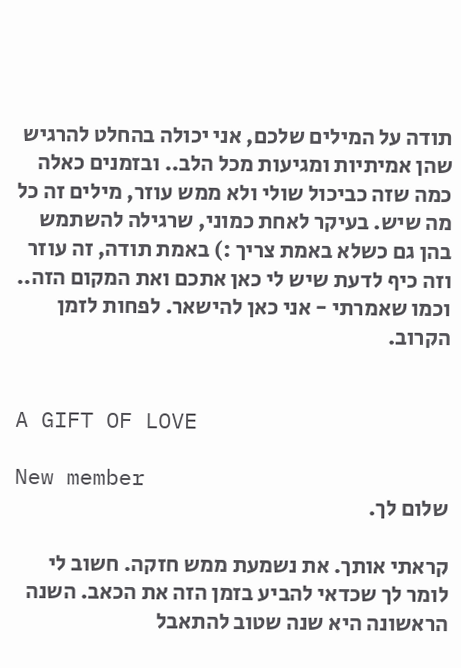תודה על המילים שלכם, אני יכולה בהחלט להרגיש שהן אמיתיות ומגיעות מכל הלב.. ובזמנים כאלה כמה שזה כביכול שולי ולא ממש עוזר, מילים זה כל מה שיש. בעיקר לאחת כמוני, שרגילה להשתמש בהן גם כשלא באמת צריך :) באמת תודה, זה עוזר וזה כיף לדעת שיש לי כאן אתכם ואת המקום הזה.. וכמו שאמרתי - אני כאן להישאר. לפחות לזמן הקרוב.


A GIFT OF LOVE

New member
שלום לך.

קראתי אותך. את נשמעת ממש חזקה. חשוב לי לומר לך שכדאי להביע בזמן הזה את הכאב. השנה הראשונה היא שנה שטוב להתאבל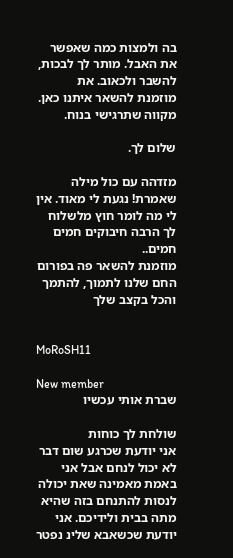בה ולמצות כמה שאפשר את האבל. מותר לך לבכות, להשבר ולכאוב. את מוזמנת להשאר איתנו כאן. מקווה שתרגישי בנוח.

שלום לך.

מזדהה עם כול מילה שאמרת! נגעת לי מאוד. אין לי מה לומר חוץ מלשלוח לך הרבה חיבוקים חמים חמים..
מוזמנת להשאר פה בפורום החם שלנו לתמוך, להתמך והכל בקצב שלך


MoRoSH11

New member
שברת אותי עכשיו

שולחת לך כוחות
אני יודעת שכרגע שום דבר לא יכול לנחם אבל אני באמת מאמינה שאת יכולה לנסות להתנחם בזה שהיא מתה בבית ולידיכם. אני יודעת שכשאבא שלינ נפטר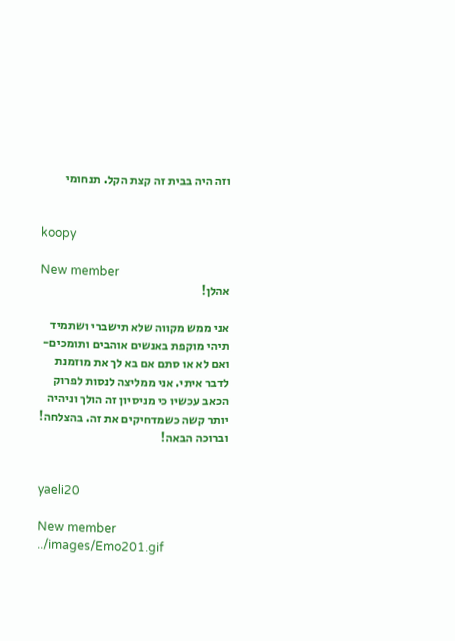וזה היה בבית זה קצת הקל. תנחומי


koopy

New member
אהלן!

אני ממש מקווה שלא תישברי ושתמיד תיהי מוקפת באנשים אוהבים ותומכים-ואם לא או סתם אם בא לך את מוזמנת לדבר איתי. אני ממליצה לנסות לפרוק הכאב עכשיו כי מניסיון זה הולך וניהיה יותר קשה כשמדחיקים את זה. בהצלחה! וברוכה הבאה!


yaeli20

New member
../images/Emo201.gif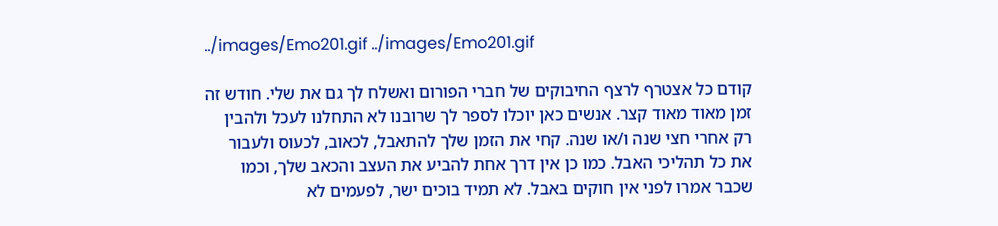../images/Emo201.gif ../images/Emo201.gif

קודם כל אצטרף לרצף החיבוקים של חברי הפורום ואשלח לך גם את שלי. חודש זה זמן מאוד מאוד קצר. אנשים כאן יוכלו לספר לך שרובנו לא התחלנו לעכל ולהבין רק אחרי חצי שנה ו/או שנה. קחי את הזמן שלך להתאבל, לכאוב, לכעוס ולעבור את כל תהליכי האבל. כמו כן אין דרך אחת להביע את העצב והכאב שלך, וכמו שכבר אמרו לפני אין חוקים באבל. לא תמיד בוכים ישר, לפעמים לא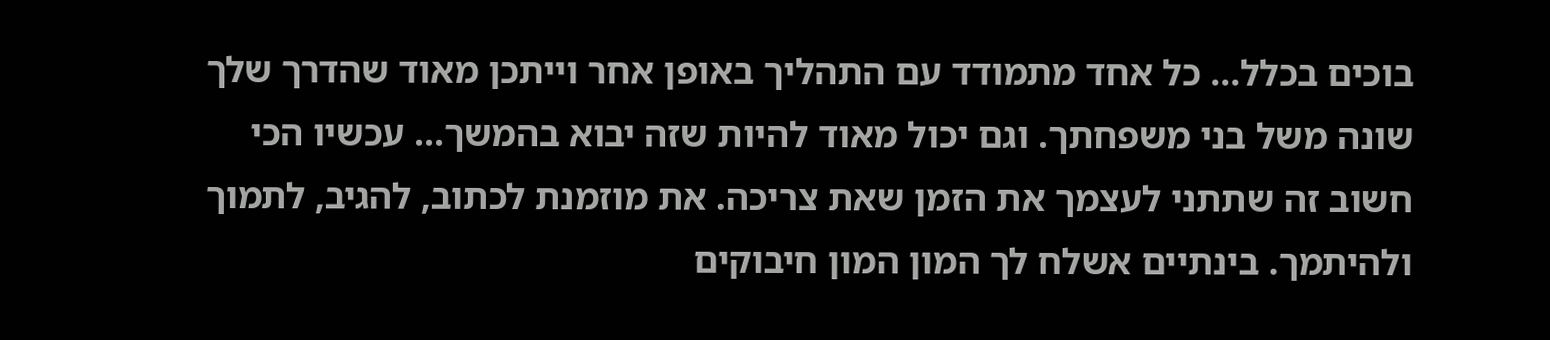בוכים בכלל... כל אחד מתמודד עם התהליך באופן אחר וייתכן מאוד שהדרך שלך שונה משל בני משפחתך. וגם יכול מאוד להיות שזה יבוא בהמשך... עכשיו הכי חשוב זה שתתני לעצמך את הזמן שאת צריכה. את מוזמנת לכתוב, להגיב, לתמוך ולהיתמך. בינתיים אשלח לך המון המון חיבוקים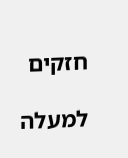חזקים

למעלה